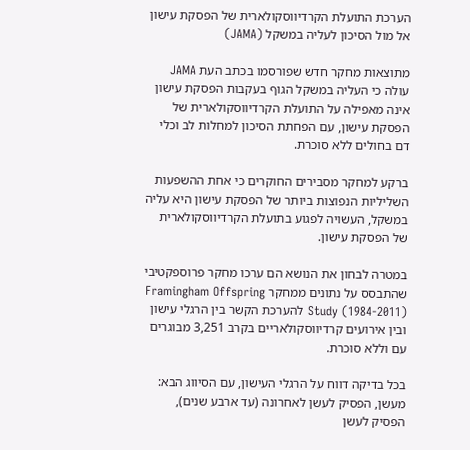הערכת התועלת הקרדיווסקולארית של הפסקת עישון אל מול הסיכון לעליה במשקל (JAMA)

מתוצאות מחקר חדש שפורסמו בכתב העת JAMA עולה כי העליה במשקל הגוף בעקבות הפסקת עישון אינה מאפילה על התועלת הקרדיווסקולארית של הפסקת עישון, עם הפחתת הסיכון למחלות לב וכלי דם בחולים ללא סוכרת.

ברקע למחקר מסבירים החוקרים כי אחת ההשפעות השליליות הנפוצות ביותר של הפסקת עישון היא עליה במשקל, העשויה לפגוע בתועלת הקרדיווסקולארית של הפסקת עישון.

במטרה לבחון את הנושא הם ערכו מחקר פרוספקטיבי שהתבסס על נתונים ממחקר Framingham Offspring Study (1984-2011) להערכת הקשר בין הרגלי עישון ובין אירועים קרדיווסקולאריים בקרב 3,251 מבוגרים עם וללא סוכרת.

בכל בדיקה דווח על הרגלי העישון, עם הסיווג הבא: מעשן, הפסיק לעשן לאחרונה (עד ארבע שנים), הפסיק לעשן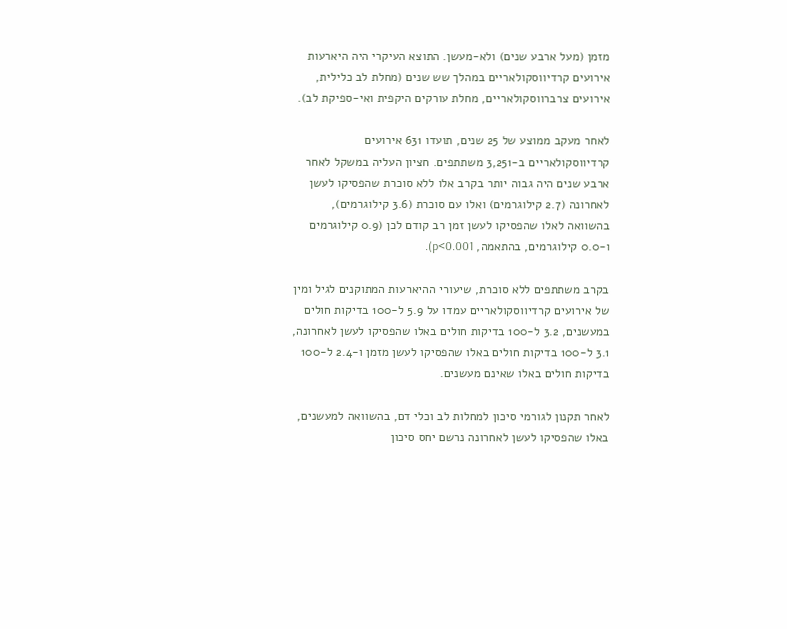מזמן (מעל ארבע שנים) ולא-מעשן. התוצא העיקרי היה היארעות אירועים קרדיווסקולאריים במהלך שש שנים (מחלת לב כלילית, אירועים צרברווסקולאריים, מחלת עורקים היקפית ואי-ספיקת לב).

לאחר מעקב ממוצע של 25 שנים, תועדו 631 אירועים קרדיווסקולאריים ב-3,251 משתתפים. חציון העליה במשקל לאחר ארבע שנים היה גבוה יותר בקרב אלו ללא סוכרת שהפסיקו לעשן לאחרונה (2.7 קילוגרמים) ואלו עם סוכרת (3.6 קילוגרמים), בהשוואה לאלו שהפסיקו לעשן זמן רב קודם לכן (0.9 קילוגרמים ו-0.0 קילוגרמים, בהתאמה, p<0.001).

בקרב משתתפים ללא סוכרת, שיעורי ההיארעות המתוקנים לגיל ומין של אירועים קרדיווסקולאריים עמדו על 5.9 ל-100 בדיקות חולים במעשנים, 3.2 ל-100 בדיקות חולים באלו שהפסיקו לעשן לאחרונה, 3.1 ל-100 בדיקות חולים באלו שהפסיקו לעשן מזמן ו-2.4 ל-100 בדיקות חולים באלו שאינם מעשנים.

לאחר תקנון לגורמי סיכון למחלות לב וכלי דם, בהשוואה למעשנים, באלו שהפסיקו לעשן לאחרונה נרשם יחס סיכון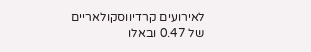לאירועים קרדיווסקולאריים של 0.47 ובאלו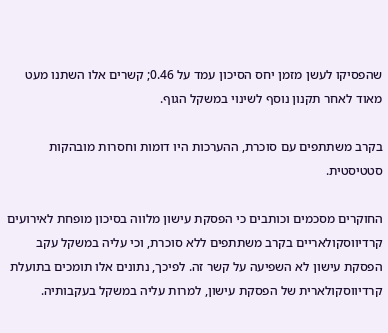שהפסיקו לעשן מזמן יחס הסיכון עמד על 0.46; קשרים אלו השתנו מעט מאוד לאחר תקנון נוסף לשינוי במשקל הגוף.

בקרב משתתפים עם סוכרת, ההערכות היו דומות וחסרות מובהקות סטטיסטית.

החוקרים מסכמים וכותבים כי הפסקת עישון מלווה בסיכון מופחת לאירועים קרדיווסקולאריים בקרב משתתפים ללא סוכרת, וכי עליה במשקל עקב הפסקת עישון לא השפיעה על קשר זה. לפיכך, נתונים אלו תומכים בתועלת קרדיווסקולארית של הפסקת עישון, למרות עליה במשקל בעקבותיה.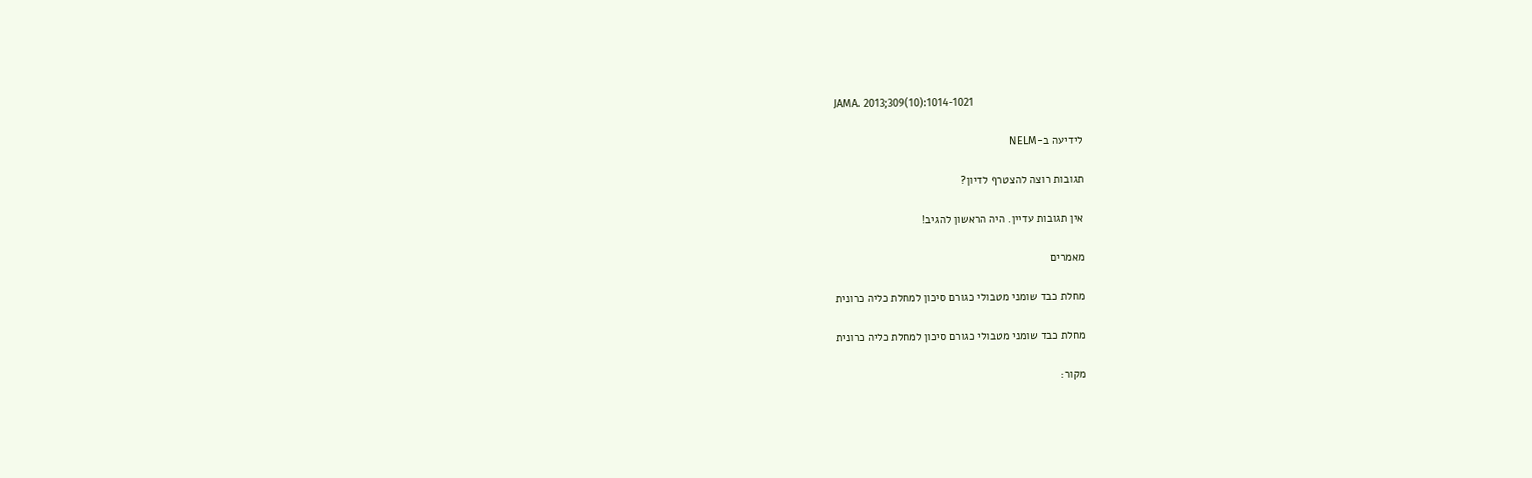JAMA. 2013;309(10):1014-1021

לידיעה ב-NELM

תגובות רוצה להצטרף לדיון?

אין תגובות עדיין. היה הראשון להגיב!

מאמרים

מחלת כבד שומני מטבולי כגורם סיכון למחלת כליה כרונית

מחלת כבד שומני מטבולי כגורם סיכון למחלת כליה כרונית

מקור: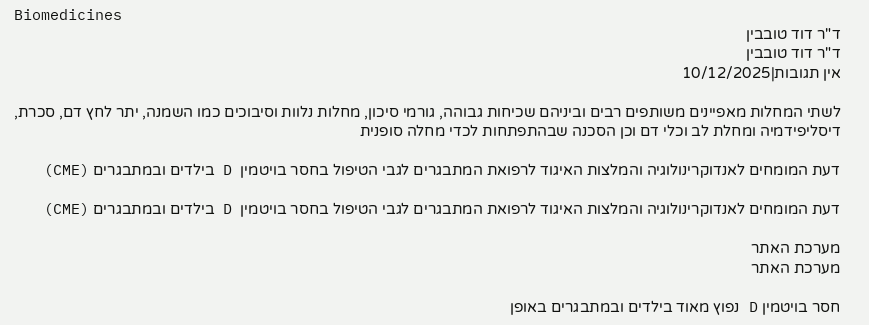Biomedicines
ד"ר דוד טובבין
ד"ר דוד טובבין
אין תגובות|10/12/2025

לשתי המחלות מאפיינים משותפים רבים וביניהם שכיחות גבוהה, גורמי סיכון, מחלות נלוות וסיבוכים כמו השמנה, יתר לחץ דם, סכרת, דיסליפידמיה ומחלת לב וכלי דם וכן הסכנה שבהתפתחות לכדי מחלה סופנית

דעת המומחים לאנדוקרינולוגיה והמלצות האיגוד לרפואת המתבגרים לגבי הטיפול בחסר בויטמין  D בילדים ובמתבגרים (CME)

דעת המומחים לאנדוקרינולוגיה והמלצות האיגוד לרפואת המתבגרים לגבי הטיפול בחסר בויטמין  D בילדים ובמתבגרים (CME)

מערכת האתר
מערכת האתר

חסר בויטמין D נפוץ מאוד בילדים ובמתבגרים באופן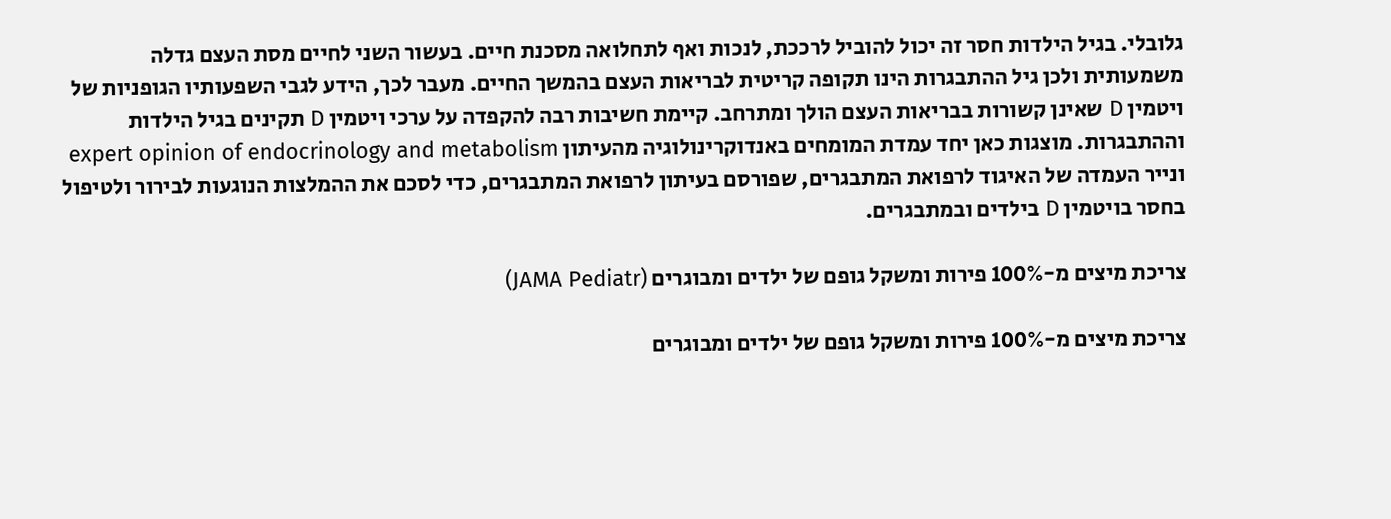גלובלי. בגיל הילדות חסר זה יכול להוביל לרככת, לנכות ואף לתחלואה מסכנת חיים. בעשור השני לחיים מסת העצם גדלה משמעותית ולכן גיל ההתבגרות הינו תקופה קריטית לבריאות העצם בהמשך החיים. מעבר לכך, הידע לגבי השפעותיו הגופניות של ויטמין D שאינן קשורות בבריאות העצם הולך ומתרחב. קיימת חשיבות רבה להקפדה על ערכי ויטמין D תקינים בגיל הילדות וההתבגרות. מוצגות כאן יחד עמדת המומחים באנדוקרינולוגיה מהעיתון expert opinion of endocrinology and metabolism  ונייר העמדה של האיגוד לרפואת המתבגרים, שפורסם בעיתון לרפואת המתבגרים, כדי לסכם את ההמלצות הנוגעות לבירור ולטיפול בחסר בויטמין D בילדים ובמתבגרים.

צריכת מיצים מ-100% פירות ומשקל גופם של ילדים ומבוגרים (JAMA Pediatr)

צריכת מיצים מ-100% פירות ומשקל גופם של ילדים ומבוגרים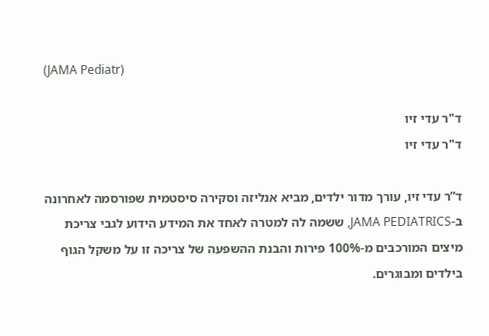(JAMA Pediatr)

ד"ר עדי זיו
ד"ר עדי זיו

ד”ר עדי זיו, עורך מדור ילדים, מביא אנליזה וסקירה סיסטמית שפורסמה לאחרונה ב-JAMA PEDIATRICS, ששמה לה למטרה לאחד את המידע הידוע לגבי צריכת מיצים המורכבים מ-100% פירות והבנת ההשפעה של צריכה זו על משקל הגוף בילדים ומבוגרים.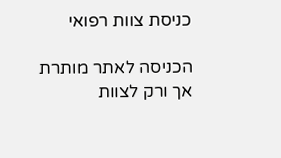כניסת צוות רפואי

הכניסה לאתר מותרת אך ורק לצוות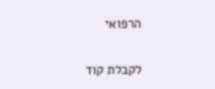הרפואי

לקבלת קוד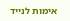אימות לנייד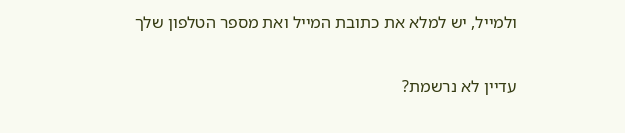ולמייל, יש למלא את כתובת המייל ואת מספר הטלפון שלך

עדיין לא נרשמת?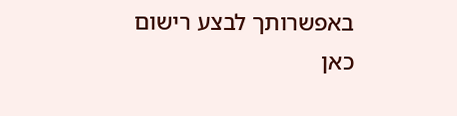באפשרותך לבצע רישום כאן